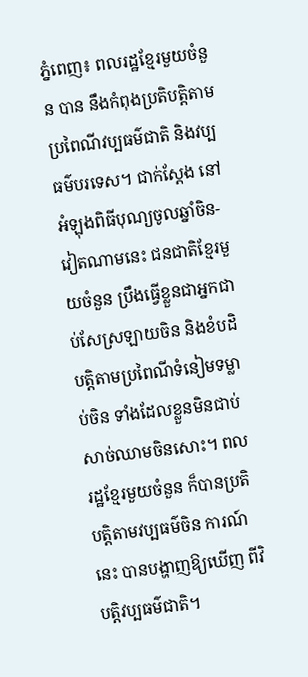ភ្នំពេញ៖ ពលរដ្ឋខ្មែរមួយចំនួន បាន នឹងកំពុងប្រតិបត្តិតាមប្រពៃណីវប្បធម៌ជាតិ និងវប្បធម៌បរទេស។ ជាក់ស្តែង នៅអំឡុងពិធីបុណ្យចូលឆ្នាំចិន-វៀតណាមនេះ ជនជាតិខ្មែរមួយចំនួន ប្រឹងធ្វើខ្លួនជាអ្នកជាប់សែស្រឡាយចិន និងខំបដិបត្តិតាមប្រពៃណីទំនៀមទម្លាប់ចិន ទាំងដែលខ្លួនមិនជាប់សាច់ឈាមចិនសោះ។ ពលរដ្ឋខ្មែរមួយចំនួន ក៏បានប្រតិបត្តិតាមវប្បធម៌ចិន ការណ៍នេះ បានបង្ហាញឱ្យឃើញ ពីវិបត្តិវប្បធម៌ជាតិ។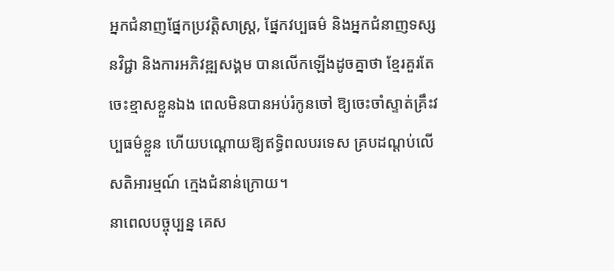អ្នកជំនាញផ្នែកប្រវត្តិសាស្ត្រ, ផ្នែកវប្បធម៌ និងអ្នកជំនាញទស្សនវិជ្ជា និងការអភិវឌ្ឍសង្គម បានលើកឡើងដូចគ្នាថា ខ្មែរគួរតែចេះខ្មាសខ្លួនឯង ពេលមិនបានអប់រំកូនចៅ ឱ្យចេះចាំស្ទាត់គ្រឹះវប្បធម៌ខ្លួន ហើយបណ្ដោយឱ្យឥទ្ធិពលបរទេស គ្របដណ្ដប់លើសតិអារម្មណ៍ ក្មេងជំនាន់ក្រោយ។
នាពេលបច្ចុប្បន្ន គេស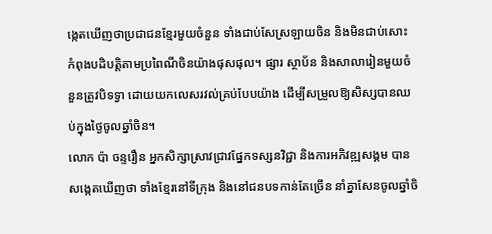ង្កេតឃើញថាប្រជាជនខ្មែរមួយចំនួន ទាំងជាប់សែស្រឡាយចិន និងមិនជាប់សោះ កំពុងបដិបត្តិតាមប្រពៃណីចិនយ៉ាងផុសផុល។ ផ្សារ ស្ថាប័ន និងសាលារៀនមួយចំនួនត្រូវបិទទ្វា ដោយយកលេសរវល់គ្រប់បែបយ៉ាង ដើម្បីសម្រួលឱ្យសិស្សបានឈប់ក្នុងថ្ងៃចូលឆ្នាំចិន។
លោក ប៉ា ចន្ទរឿន អ្នកសិក្សាស្រាវជ្រាវផ្នែកទស្សនវិជ្ជា និងការអភិវឌ្ឍសង្គម បានសង្កេតឃើញថា ទាំងខ្មែរនៅទីក្រុង និងនៅជនបទកាន់តែច្រើន នាំគ្នាសែនចូលឆ្នាំចិ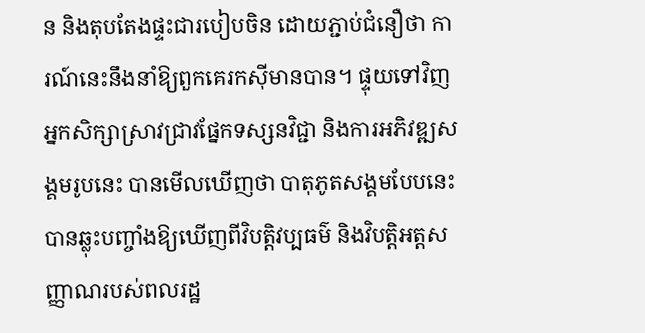ន និងតុបតែងផ្ទះជារបៀបចិន ដោយភ្ជាប់ជំនឿថា ការណ៍នេះនឹងនាំឱ្យពួកគេរកស៊ីមានបាន។ ផ្ទុយទៅវិញអ្នកសិក្សាស្រាវជ្រាវផ្នែកទស្សនវិជ្ជា និងការអភិវឌ្ឍសង្គមរូបនេះ បានមើលឃើញថា បាតុភូតសង្គមបែបនេះ បានឆ្លុះបញ្ចាំងឱ្យឃើញពីវិបត្តិវប្បធម៌ និងវិបត្តិអត្តសញ្ញាណរបស់ពលរដ្ឋ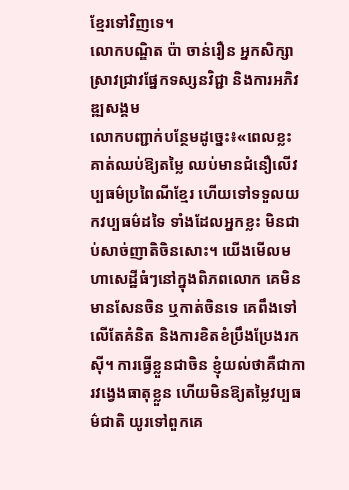ខ្មែរទៅវិញទេ។
លោកបណ្ឌិត ប៉ា ចាន់រឿន អ្នកសិក្សាស្រាវជ្រាវផ្នែកទស្សនវិជ្ជា និងការអភិវឌ្ឍសង្គម
លោកបញ្ជាក់បន្ថែមដូច្នេះ៖«ពេលខ្លះ គាត់ឈប់ឱ្យតម្លៃ ឈប់មានជំនឿលើវប្បធម៌ប្រពៃណីខ្មែរ ហើយទៅទទួលយកវប្បធម៌ដទៃ ទាំងដែលអ្នកខ្លះ មិនជាប់សាច់ញាតិចិនសោះ។ យើងមើលមហាសេដ្ឋីធំៗនៅក្នុងពិភពលោក គេមិនមានសែនចិន ឬកាត់ចិនទេ គេពឹងទៅលើតែគំនិត និងការខិតខំប្រឹងប្រែងរកស៊ី។ ការធ្វើខ្លួនជាចិន ខ្ញុំយល់ថាគឺជាការវង្វេងធាតុខ្លួន ហើយមិនឱ្យតម្លៃវប្បធម៌ជាតិ យូរទៅពួកគេ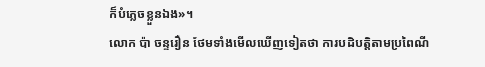ក៏បំភ្លេចខ្លួនឯង»។
លោក ប៉ា ចន្ទរឿន ថែមទាំងមើលឃើញទៀតថា ការបដិបត្តិតាមប្រពៃណី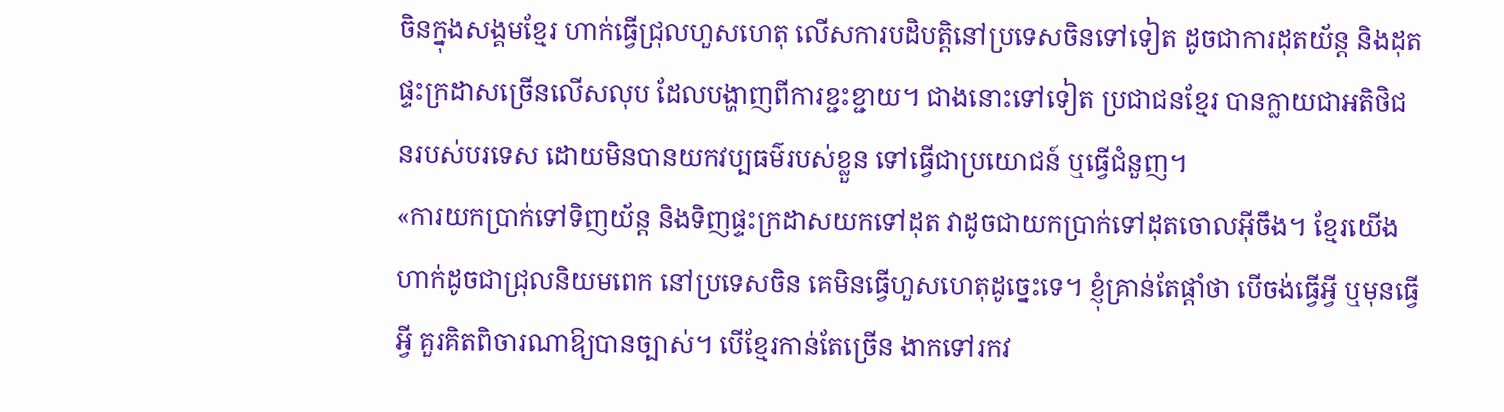ចិនក្នុងសង្គមខ្មែរ ហាក់ធ្វើជ្រុលហួសហេតុ លើសការបដិបត្តិនៅប្រទេសចិនទៅទៀត ដូចជាការដុតយ័ន្ត និងដុតផ្ទះក្រដាសច្រើនលើសលុប ដែលបង្ហាញពីការខ្ជះខ្ជាយ។ ជាងនោះទៅទៀត ប្រជាជនខ្មែរ បានក្លាយជាអតិថិជនរបស់បរទេស ដោយមិនបានយកវប្បធម៌របស់ខ្លួន ទៅធ្វើជាប្រយោជន៍ ឬធ្វើជំនួញ។
«ការយកប្រាក់ទៅទិញយ័ន្ត និងទិញផ្ទះក្រដាសយកទៅដុត វាដូចជាយកប្រាក់ទៅដុតចោលអ៊ីចឹង។ ខ្មែរយើងហាក់ដូចជាជ្រុលនិយមពេក នៅប្រទេសចិន គេមិនធ្វើហួសហេតុដូច្នេះទេ។ ខ្ញុំគ្រាន់តែផ្ដាំថា បើចង់ធ្វើអ្វី ឬមុនធ្វើអ្វី គួរគិតពិចារណាឱ្យបានច្បាស់។ បើខ្មែរកាន់តែច្រើន ងាកទៅរកវ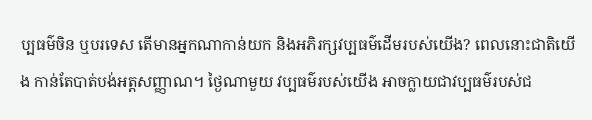ប្បធម៌ចិន ឬបរទេស តើមានអ្នកណាកាន់យក និងអភិរក្សវប្បធម៌ដើមរបស់យើង? ពេលនោះជាតិយើង កាន់តែបាត់បង់អត្តសញ្ញាណ។ ថ្ងៃណាមួយ វប្បធម៌របស់យើង អាចក្លាយជាវប្បធម៌របស់ជ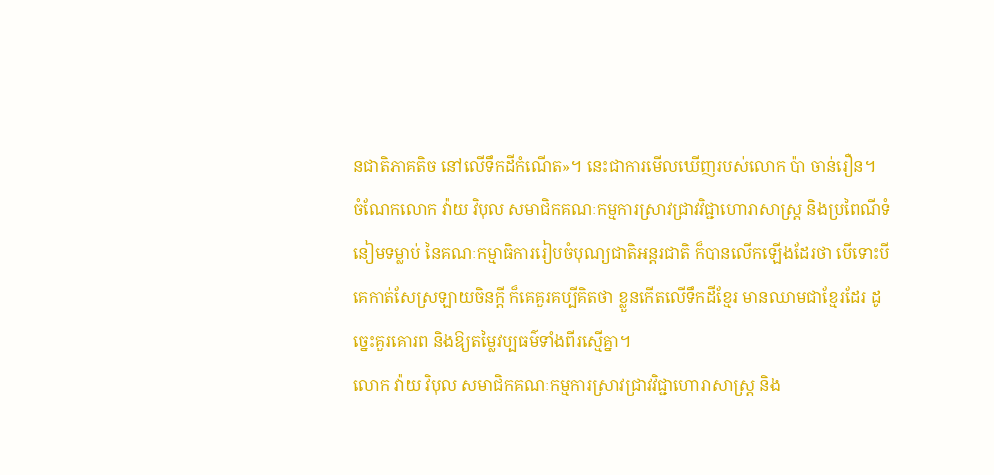នជាតិភាគតិច នៅលើទឹកដីកំណើត»។ នេះជាការមើលឃើញរបស់លោក ប៉ា ចាន់រឿន។
ចំណែកលោក វ៉ាយ វិបុល សមាជិកគណៈកម្មការស្រាវជ្រាវវិជ្ជាហោរាសាស្ត្រ និងប្រពៃណីទំនៀមទម្លាប់ នៃគណៈកម្មាធិការរៀបចំបុណ្យជាតិអន្តរជាតិ ក៏បានលើកឡើងដែរថា បើទោះបីគេកាត់សែស្រឡាយចិនក្ដី ក៏គេគួរគប្បីគិតថា ខ្លួនកើតលើទឹកដីខ្មែរ មានឈាមជាខ្មែរដែរ ដូច្នេះគួរគោរព និងឱ្យតម្លៃវប្បធម៌ទាំងពីរស្មើគ្នា។
លោក វ៉ាយ វិបុល សមាជិកគណៈកម្មការស្រាវជ្រាវវិជ្ជាហោរាសាស្ត្រ និង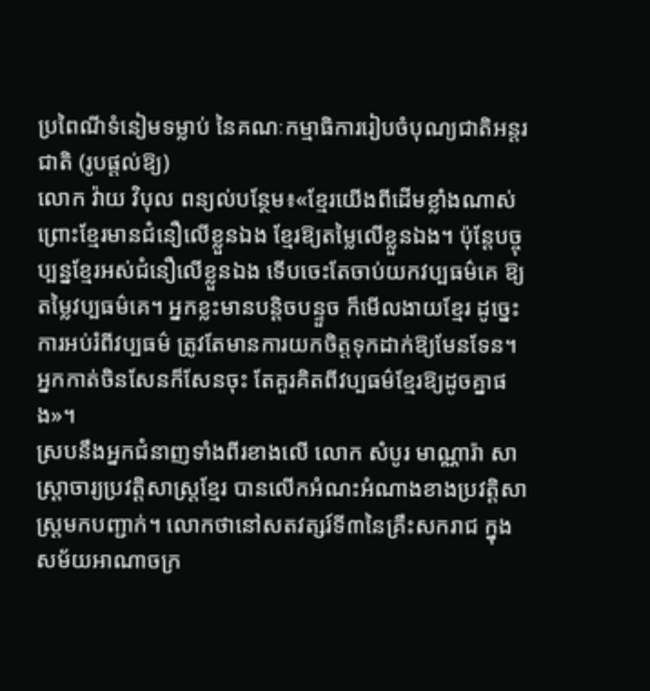ប្រពៃណីទំនៀមទម្លាប់ នៃគណៈកម្មាធិការរៀបចំបុណ្យជាតិអន្តរជាតិ (រូបផ្ដល់ឱ្យ)
លោក វ៉ាយ វិបុល ពន្យល់បន្ថែម៖«ខ្មែរយើងពីដើមខ្លាំងណាស់ ព្រោះខ្មែរមានជំនឿលើខ្លួនឯង ខ្មែរឱ្យតម្លៃលើខ្លួនឯង។ ប៉ុន្តែបច្ចុប្បន្នខ្មែរអស់ជំនឿលើខ្លួនឯង ទើបចេះតែចាប់យកវប្បធម៌គេ ឱ្យតម្លៃវប្បធម៌គេ។ អ្នកខ្លះមានបន្តិចបន្ទួច ក៏មើលងាយខ្មែរ ដូច្នេះការអប់រំពីវប្បធម៌ ត្រូវតែមានការយកចិត្តទុកដាក់ឱ្យមែនទែន។ អ្នកកាត់ចិនសែនក៏សែនចុះ តែគួរគិតពីវប្បធម៌ខ្មែរឱ្យដូចគ្នាផង»។
ស្របនឹងអ្នកជំនាញទាំងពីរខាងលើ លោក សំបូរ មាណ្ណារ៉ា សាស្ត្រាចារ្យប្រវត្តិសាស្ត្រខ្មែរ បានលើកអំណះអំណាងខាងប្រវត្តិសាស្ត្រមកបញ្ជាក់។ លោកថានៅសតវត្សរ៍ទី៣នៃគ្រឹះសករាជ ក្នុងសម័យអាណាចក្រ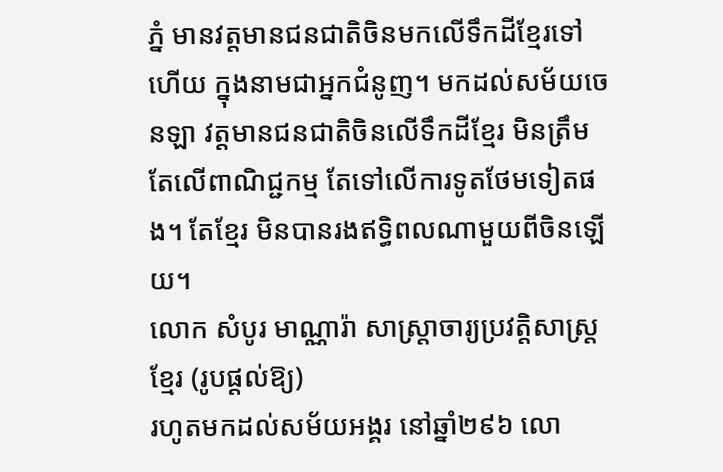ភ្នំ មានវត្តមានជនជាតិចិនមកលើទឹកដីខ្មែរទៅហើយ ក្នុងនាមជាអ្នកជំនូញ។ មកដល់សម័យចេនឡា វត្តមានជនជាតិចិនលើទឹកដីខ្មែរ មិនត្រឹមតែលើពាណិជ្ជកម្ម តែទៅលើការទូតថែមទៀតផង។ តែខ្មែរ មិនបានរងឥទ្ធិពលណាមួយពីចិនឡើយ។
លោក សំបូរ មាណ្ណារ៉ា សាស្ត្រាចារ្យប្រវត្តិសាស្ត្រខ្មែរ (រូបផ្ដល់ឱ្យ)
រហូតមកដល់សម័យអង្គរ នៅឆ្នាំ២៩៦ លោ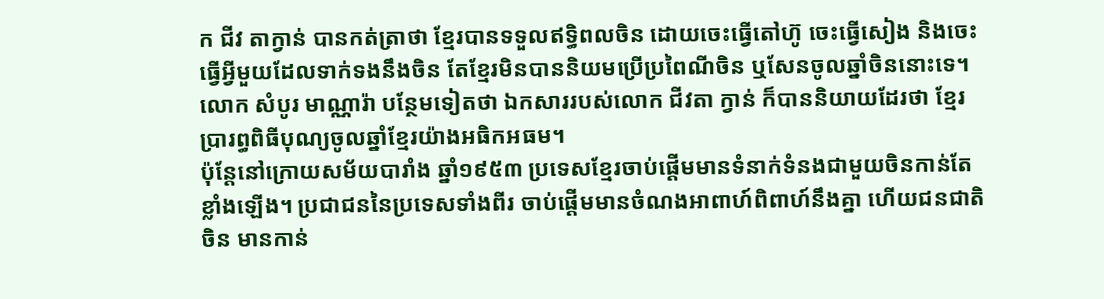ក ជីវ តាក្វាន់ បានកត់ត្រាថា ខ្មែរបានទទួលឥទ្ធិពលចិន ដោយចេះធ្វើតៅហ៊ូ ចេះធ្វើសៀង និងចេះធ្វើអ្វីមួយដែលទាក់ទងនឹងចិន តែខ្មែរមិនបាននិយមប្រើប្រពៃណីចិន ឬសែនចូលឆ្នាំចិននោះទេ។ លោក សំបូរ មាណ្ណារ៉ា បន្ថែមទៀតថា ឯកសាររបស់លោក ជីវតា ក្វាន់ ក៏បាននិយាយដែរថា ខ្មែរប្រារព្ធពិធីបុណ្យចូលឆ្នាំខ្មែរយ៉ាងអធិកអធម។
ប៉ុន្តែនៅក្រោយសម័យបារាំង ឆ្នាំ១៩៥៣ ប្រទេសខ្មែរចាប់ផ្ដើមមានទំនាក់ទំនងជាមួយចិនកាន់តែខ្លាំងឡើង។ ប្រជាជននៃប្រទេសទាំងពីរ ចាប់ផ្ដើមមានចំណងអាពាហ៍ពិពាហ៍នឹងគ្នា ហើយជនជាតិចិន មានកាន់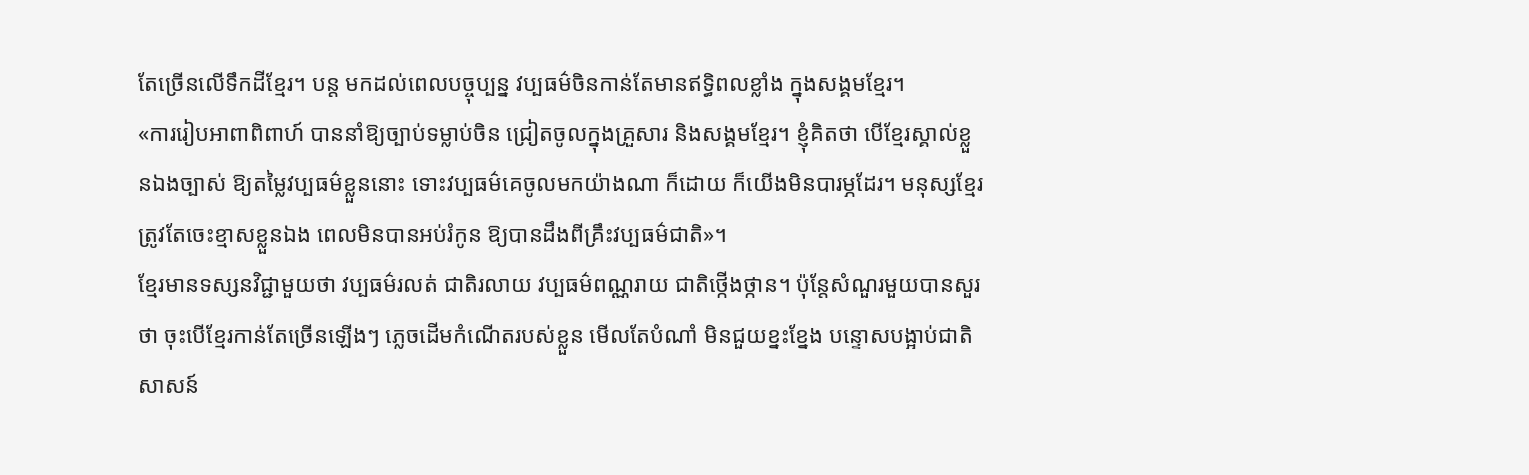តែច្រើនលើទឹកដីខ្មែរ។ បន្ត មកដល់ពេលបច្ចុប្បន្ន វប្បធម៌ចិនកាន់តែមានឥទ្ធិពលខ្លាំង ក្នុងសង្គមខ្មែរ។
«ការរៀបអាពាពិពាហ៍ បាននាំឱ្យច្បាប់ទម្លាប់ចិន ជ្រៀតចូលក្នុងគ្រួសារ និងសង្គមខ្មែរ។ ខ្ញុំគិតថា បើខ្មែរស្គាល់ខ្លួនឯងច្បាស់ ឱ្យតម្លៃវប្បធម៌ខ្លួននោះ ទោះវប្បធម៌គេចូលមកយ៉ាងណា ក៏ដោយ ក៏យើងមិនបារម្ភដែរ។ មនុស្សខ្មែរ ត្រូវតែចេះខ្មាសខ្លួនឯង ពេលមិនបានអប់រំកូន ឱ្យបានដឹងពីគ្រឹះវប្បធម៌ជាតិ»។
ខ្មែរមានទស្សនវិជ្ជាមួយថា វប្បធម៌រលត់ ជាតិរលាយ វប្បធម៌ពណ្ណរាយ ជាតិថ្កើងថ្កាន។ ប៉ុន្តែសំណួរមួយបានសួរថា ចុះបើខ្មែរកាន់តែច្រើនឡើងៗ ភ្លេចដើមកំណើតរបស់ខ្លួន មើលតែបំណាំ មិនជួយខ្នះខ្នែង បន្ទោសបង្អាប់ជាតិសាសន៍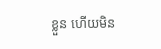ខ្លួន ហើយមិន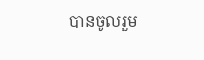បានចូលរួម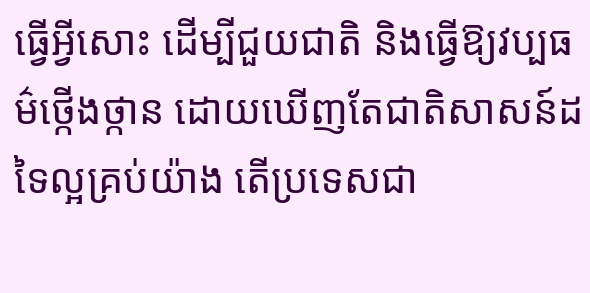ធ្វើអ្វីសោះ ដើម្បីជួយជាតិ និងធ្វើឱ្យវប្បធម៌ថ្កើងថ្កាន ដោយឃើញតែជាតិសាសន៍ដទៃល្អគ្រប់យ៉ាង តើប្រទេសជា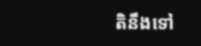តិនឹងទៅ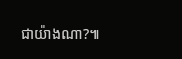ជាយ៉ាងណា?៕